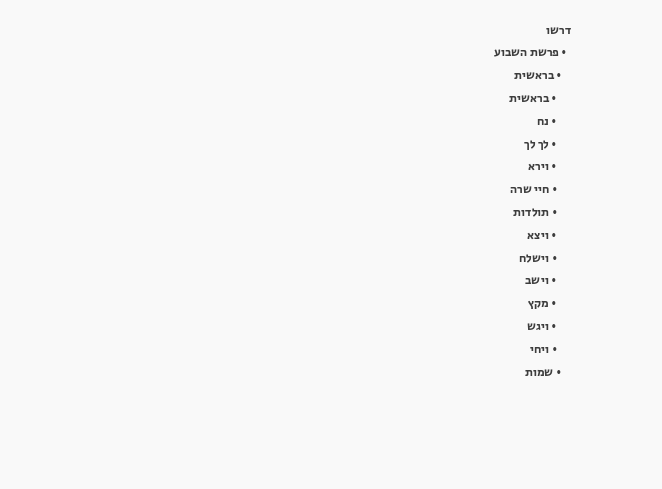דרשו
  • פרשת השבוע
    • בראשית
      • בראשית
      • נח
      • לך לך
      • וירא
      • חיי שרה
      • תולדות
      • ויצא
      • וישלח
      • וישב
      • מקץ
      • ויגש
      • ויחי
    • שמות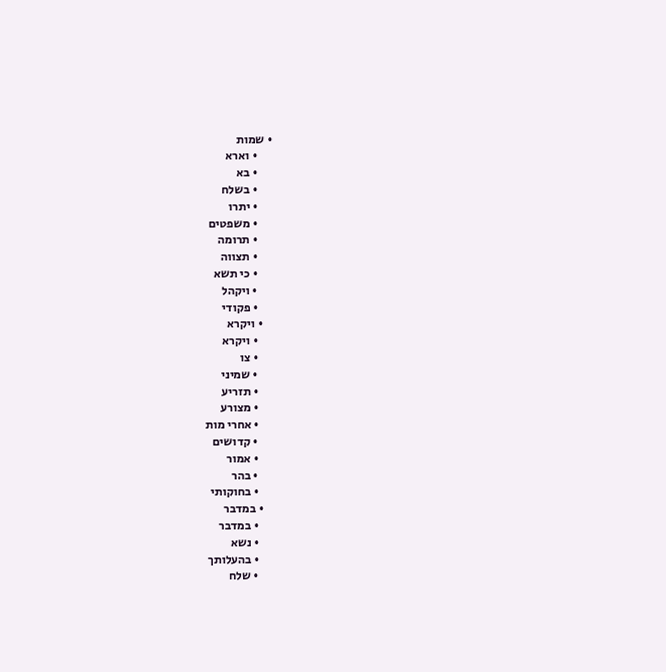• שמות
      • וארא
      • בא
      • בשלח
      • יתרו
      • משפטים
      • תרומה
      • תצווה
      • כי תשא
      • ויקהל
      • פקודי
    • ויקרא
      • ויקרא
      • צו
      • שמיני
      • תזריע
      • מצורע
      • אחרי מות
      • קדושים
      • אמור
      • בהר
      • בחוקותי
    • במדבר
      • במדבר
      • נשא
      • בהעלותך
      • שלח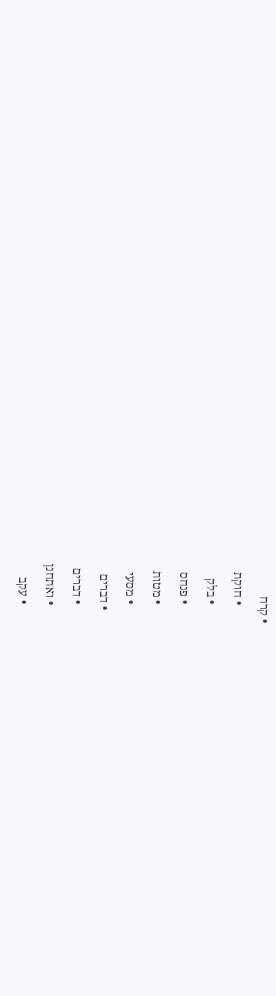• קרח
      • חוקת
      • בלק
      • פנחס
      • מטות
      • מסעי
    • דברים
      • דברים
      • ואתחנן
      • עקב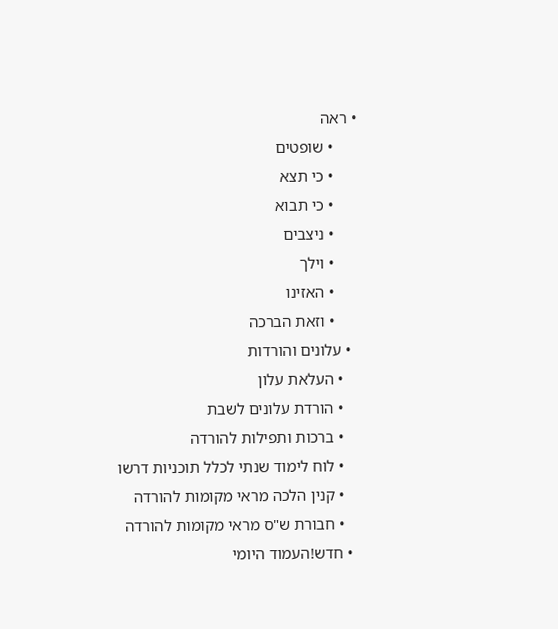• ראה
      • שופטים
      • כי תצא
      • כי תבוא
      • ניצבים
      • וילך
      • האזינו
      • וזאת הברכה
  • עלונים והורדות
    • העלאת עלון
    • הורדת עלונים לשבת
    • ברכות ותפילות להורדה
    • לוח לימוד שנתי לכלל תוכניות דרשו
    • קנין הלכה מראי מקומות להורדה
    • חבורת ש"ס מראי מקומות להורדה
  • חדש!העמוד היומי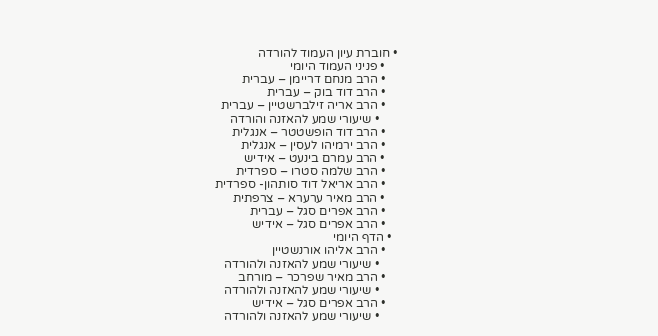• חוברת עיון העמוד להורדה
    • פניני העמוד היומי
    • הרב מנחם דריימן – עברית
    • הרב דוד בוק – עברית
    • הרב אריה זילברשטיין – עברית
      • שיעורי שמע להאזנה והורדה
    • הרב דוד הופשטטר – אנגלית
    • הרב ירמיהו לעסין – אנגלית
    • הרב עמרם בינעט – אידיש
    • הרב שלמה סטרו – ספרדית
    • הרב אריאל דוד סותהון- ספרדית
    • הרב מאיר ערערא – צרפתית
    • הרב אפרים סגל – עברית
    • הרב אפרים סגל – אידיש
  • הדף היומי
    • הרב אליהו אורנשטיין
      • שיעורי שמע להאזנה ולהורדה
    • הרב מאיר שפרכר – מורחב
      • שיעורי שמע להאזנה ולהורדה
    • הרב אפרים סגל – אידיש
      • שיעורי שמע להאזנה ולהורדה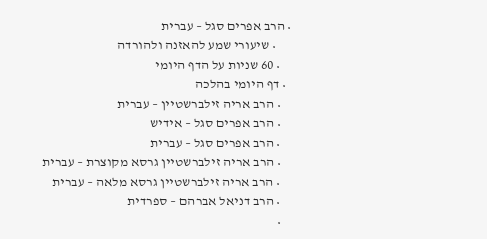• הרב אפרים סגל – עברית
      • שיעורי שמע להאזנה ולהורדה
    • 60 שניות על הדף היומי
  • דף היומי בהלכה
    • הרב אריה זילברשטיין – עברית
    • הרב אפרים סגל – אידיש
    • הרב אפרים סגל – עברית
    • הרב אריה זילברשטיין גרסא מקוצרת – עברית
    • הרב אריה זילברשטיין גרסא מלאה – עברית
    • הרב דניאל אברהם – ספרדית
    •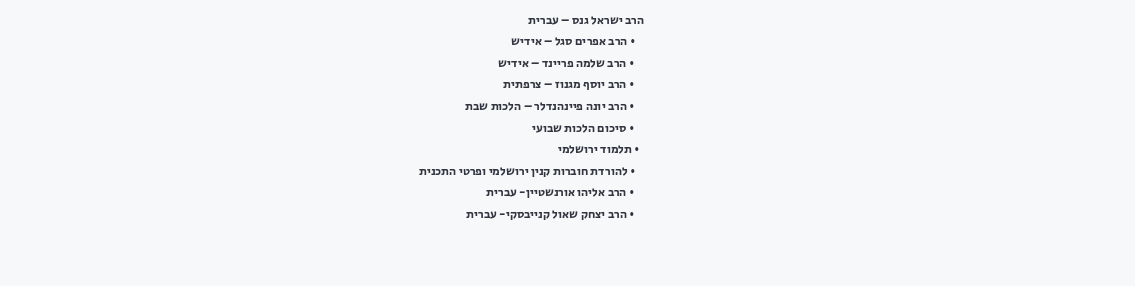הרב ישראל גנס – עברית
    • הרב אפרים סגל – אידיש
    • הרב שלמה פריינד – אידיש
    • הרב יוסף מגנוז – צרפתית
    • הרב יונה פיינהנדלר – הלכות שבת
    • סיכום הלכות שבועי
  • תלמוד ירושלמי
    • להורדת חוברות קנין ירושלמי ופרטי התכנית
    • הרב אליהו אורנשטיין- עברית
    • הרב יצחק שאול קנייבסקי- עברית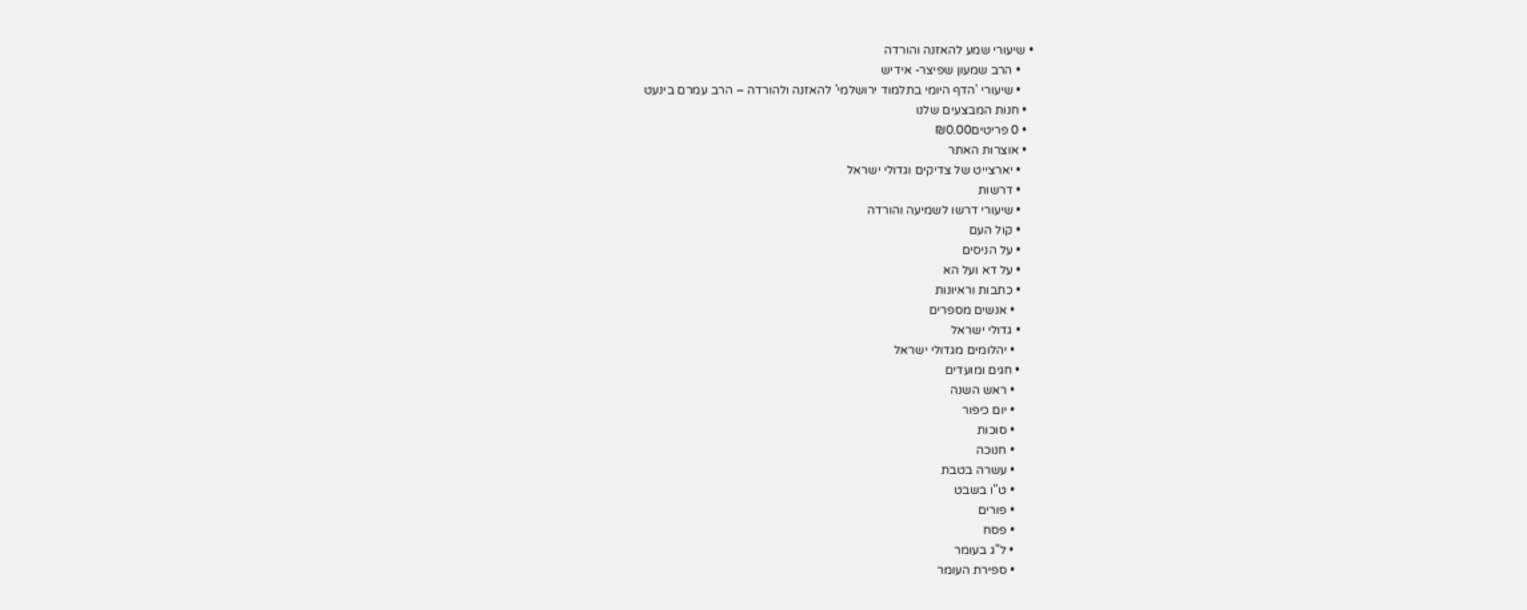• שיעורי שמע להאזנה והורדה
    • הרב שמעון שפיצר- אידיש
    • שיעורי 'הדף היומי בתלמוד ירושלמי' להאזנה ולהורדה – הרב עמרם בינעט
  • חנות המבצעים שלנו
  • 0 פריטים₪0.00
  • אוצרות האתר
    • יארצייט של צדיקים וגדולי ישראל
    • דרשות
    • שיעורי דרשו לשמיעה והורדה
    • קול העם
    • על הניסים
    • על דא ועל הא
    • כתבות וראיונות
      • אנשים מספרים
    • גדולי ישראל
      • יהלומים מגדולי ישראל
    • חגים ומועדים
      • ראש השנה
      • יום כיפור
      • סוכות
      • חנוכה
      • עשרה בטבת
      • ט"ו בשבט
      • פורים
      • פסח
      • ל"ג בעומר
      • ספירת העומר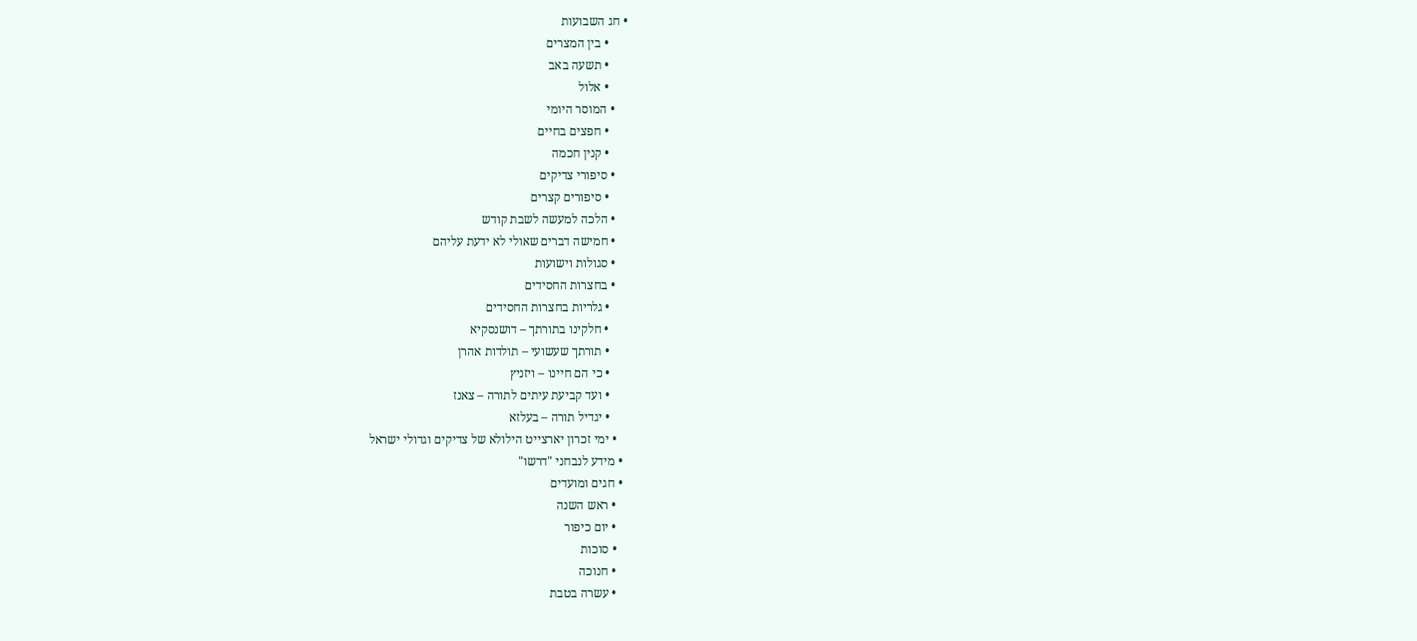• חג השבועות
      • בין המצרים
      • תשעה באב
      • אלול
    • המוסר היומי
      • חפצים בחיים
      • קנין חכמה
    • סיפורי צדיקים
      • סיפורים קצרים
    • הלכה למעשה לשבת קודש
    • חמישה דברים שאולי לא ידעת עליהם
    • סגולות וישועות
    • בחצרות החסידים
      • גלריות בחצרות החסידים
      • חלקינו בתורתך – דושנסקיא
      • תורתך שעשועי – תולדות אהרן
      • כי הם חיינו – ויזניץ
      • ועד קביעת עיתים לתורה – צאנז
      • יגדיל תורה – בעלזא
    • ימי זכרון יארצייט הילולא של צדיקים וגדולי ישראל
  • מידע לנבחני "דרשו"
  • חגים ומועדים
    • ראש השנה
    • יום כיפור
    • סוכות
    • חנוכה
    • עשרה בטבת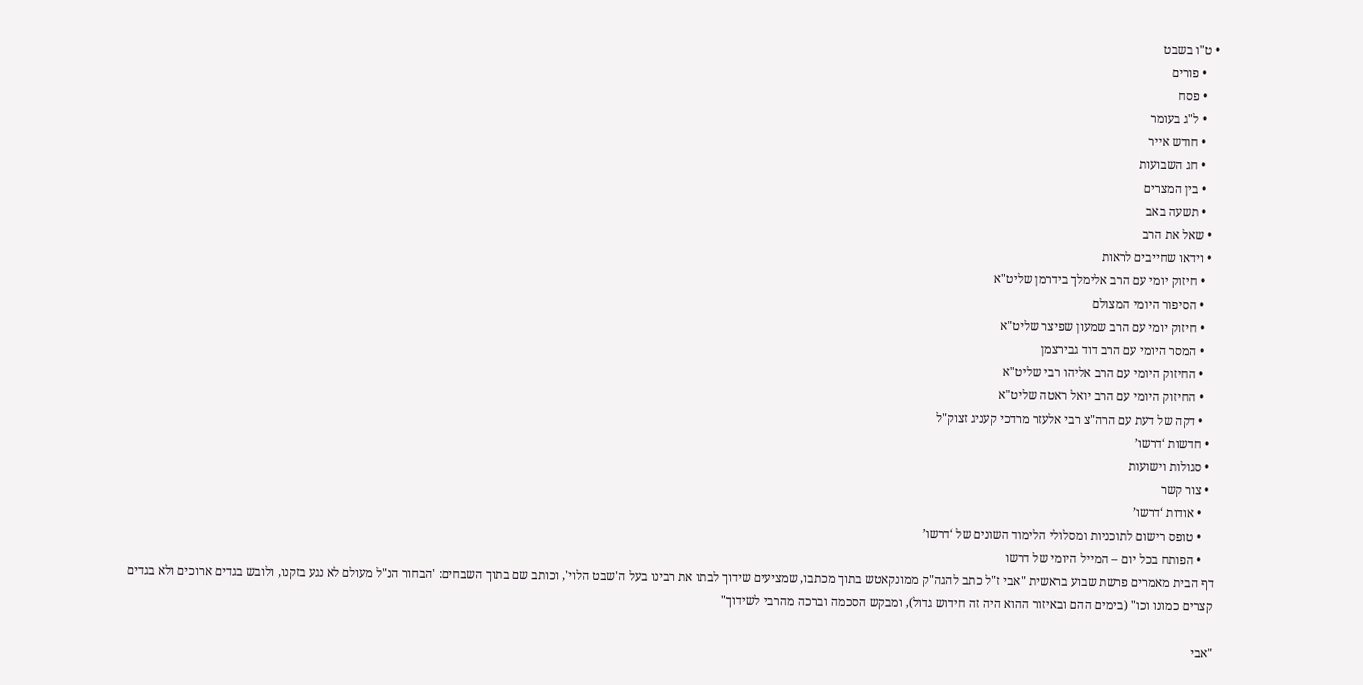• ט"ו בשבט
    • פורים
    • פסח
    • ל"ג בעומר
    • חודש אייר
    • חג השבועות
    • בין המצרים
    • תשעה באב
  • שאל את הרב
  • וידאו שחייבים לראות
    • חיזוק יומי עם הרב אלימלך בידרמן שליט"א
    • הסיפור היומי המצולם
    • חיזוק יומי עם הרב שמעון שפיצר שליט"א
    • המסר היומי עם הרב דוד גבירצמן
    • החיזוק היומי עם הרב אליהו רבי שליט"א
    • החיזוק היומי עם הרב יואל ראטה שליט"א
    • דקה של דעת עם הרה"צ רבי אלעזר מרדכי קעניג זצוק"ל
  • חדשות ‘דרשו’
  • סגולות וישועות
  • צור קשר
    • אודות ‘דרשו’
    • טופס רישום לתוכניות ומסלולי הלימוד השונים של ‘דרשו’
    • הפותח בכל יום – המייל היומי של דרשו
דף הבית מאמרים פרשת שבוע בראשית "אבי ז"ל כתב להגה"ק ממונקאטש בתוך מכתבו, שמציעים שידוך לבתו את רבינו בעל ה'שבט הלוי', וכותב שם בתוך השבחים: 'הבחור הנ"ל מעולם לא נגע בזקנו, ולובש בגדים ארוכים ולא בגדים קצרים כמונו וכו" (בימים ההם ובאיזור ההוא היה זה חידוש גדול), ומבקש הסכמה וברכה מהרבי לשידוך"

"אבי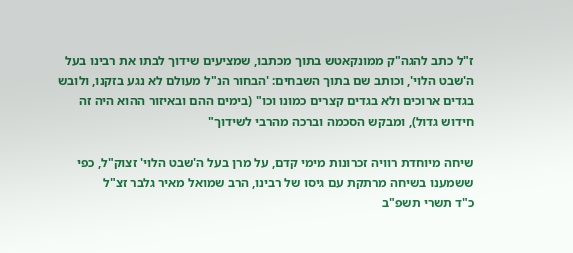ז"ל כתב להגה"ק ממונקאטש בתוך מכתבו, שמציעים שידוך לבתו את רבינו בעל ה'שבט הלוי', וכותב שם בתוך השבחים: 'הבחור הנ"ל מעולם לא נגע בזקנו, ולובש בגדים ארוכים ולא בגדים קצרים כמונו וכו" (בימים ההם ובאיזור ההוא היה זה חידוש גדול), ומבקש הסכמה וברכה מהרבי לשידוך"

שיחה מיוחדת רוויה זכרונות מימי קדם, על מרן בעל ה'שבט הלוי' זצוק"ל, כפי ששמענו בשיחה מרתקת עם גיסו של רבינו, הרב שמואל מאיר גלבר זצ"ל
כ"ד תשרי תשפ"ב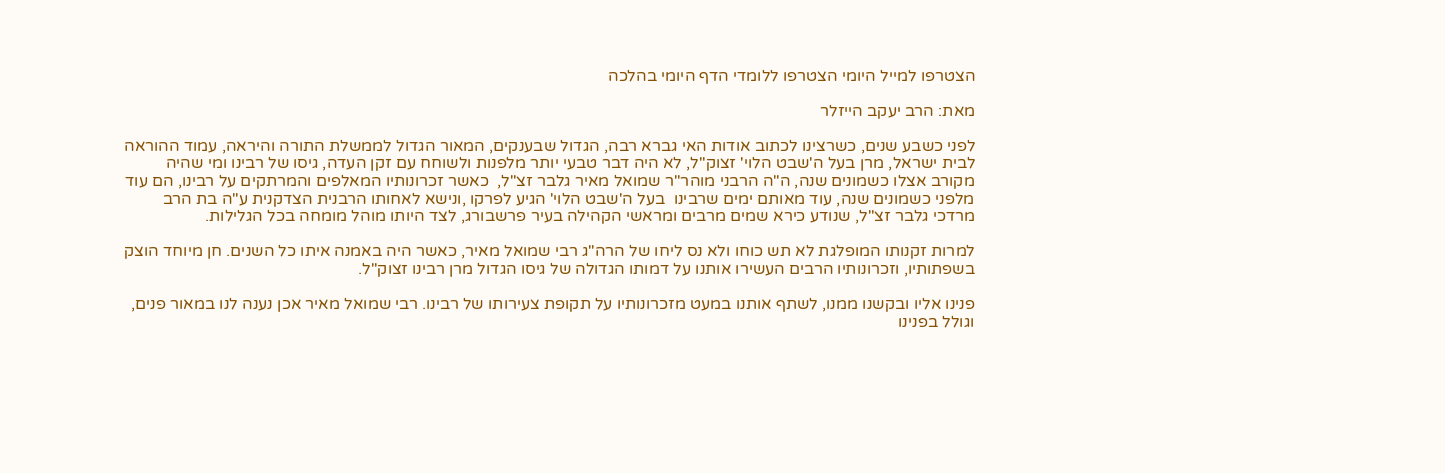הצטרפו למייל היומי הצטרפו ללומדי הדף היומי בהלכה

מאת: הרב יעקב הייזלר

לפני כשבע שנים, כשרצינו לכתוב אודות האי גברא רבה, הגדול שבענקים, המאור הגדול לממשלת התורה והיראה, עמוד ההוראה לבית ישראל, מרן בעל ה'שבט הלוי' זצוק"ל, לא היה דבר טבעי יותר מלפנות ולשוחח עם זקן העדה, גיסו של רבינו ומי שהיה מקורב אצלו כשמונים שנה, ה"ה הרבני מוהר"ר שמואל מאיר גלבר זצ"ל,  כאשר זכרונותיו המאלפים והמרתקים על רבינו, הם עוד מלפני כשמונים שנה, עוד מאותם ימים שרבינו  בעל ה'שבט הלוי' הגיע לפרקו ,ונישא לאחותו הרבנית הצדקנית ע"ה בת הרב מרדכי גלבר זצ"ל, שנודע כירא שמים מרבים ומראשי הקהילה בעיר פרשבורג, לצד היותו מוהל מומחה בכל הגלילות.

למרות זקנותו המופלגת לא תש כוחו ולא נס ליחו של הרה"ג רבי שמואל מאיר, כאשר היה באמנה איתו כל השנים. חן מיוחד הוצק בשפתותיו, וזכרונותיו הרבים העשירו אותנו על דמותו הגדולה של גיסו הגדול מרן רבינו זצוק"ל.

פנינו אליו ובקשנו ממנו, לשתף אותנו במעט מזכרונותיו על תקופת צעירותו של רבינו. רבי שמואל מאיר אכן נענה לנו במאור פנים, וגולל בפנינו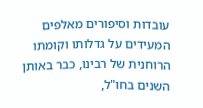עובדות וסיפורים מאלפים המעידים על גדלותו וקומתו הרוחנית של רבינו, כבר באותן השנים בחו"ל,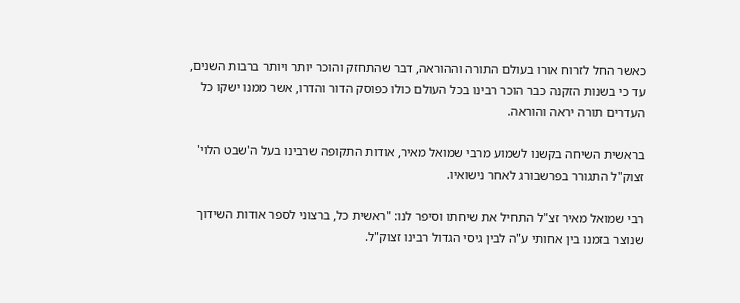כאשר החל לזרוח אורו בעולם התורה וההוראה, דבר שהתחזק והוכר יותר ויותר ברבות השנים, עד כי בשנות הזקנה כבר הוכר רבינו בכל העולם כולו כפוסק הדור והדרו, אשר ממנו ישקו כל העדרים תורה יראה והוראה.

בראשית השיחה בקשנו לשמוע מרבי שמואל מאיר, אודות התקופה שרבינו בעל ה'שבט הלוי' זצוק"ל התגורר בפרשבורג לאחר נישואיו.

רבי שמואל מאיר זצ"ל התחיל את שיחתו וסיפר לנו: "ראשית כל, ברצוני לספר אודות השידוך שנוצר בזמנו בין אחותי ע"ה לבין גיסי הגדול רבינו זצוק"ל.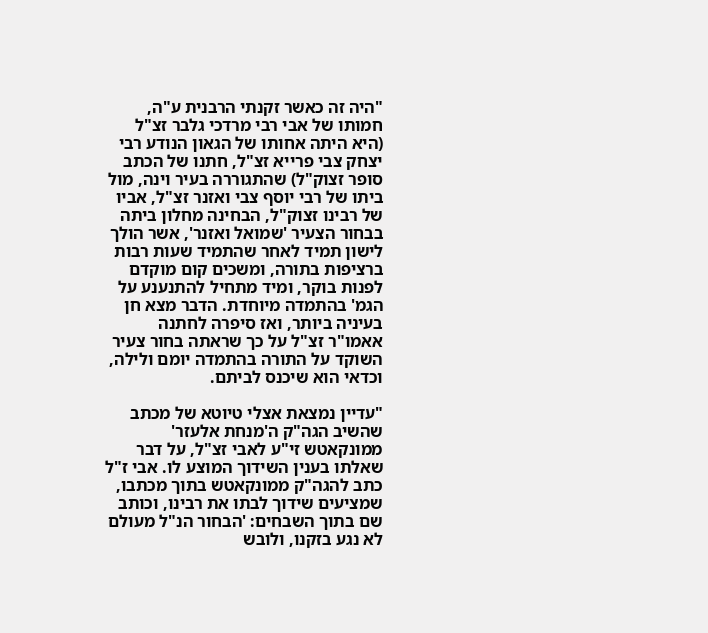"היה זה כאשר זקנתי הרבנית ע"ה, חמותו של אבי רבי מרדכי גלבר זצ"ל (היא היתה אחותו של הגאון הנודע רבי יצחק צבי פרייא זצ"ל, חתנו של הכתב סופר זצוק"ל) שהתגוררה בעיר וינה, מול ביתו של רבי יוסף צבי ואזנר זצ"ל, אביו של רבינו זצוק"ל, הבחינה מחלון ביתה בבחור הצעיר 'שמואל ואזנר', אשר הולך לישון תמיד לאחר שהתמיד שעות רבות ברציפות בתורה, ומשכים קום מוקדם לפנות בוקר, ומיד מתחיל להתנענע על הגמ' בהתמדה מיוחדת. הדבר מצא חן בעיניה ביותר, ואז סיפרה לחתנה אאמו"ר זצ"ל על כך שראתה בחור צעיר השוקד על התורה בהתמדה יומם ולילה, וכדאי הוא שיכנס לביתם.

"עדיין נמצאת אצלי טיוטא של מכתב שהשיב הגה"ק ה'מנחת אלעזר' ממונקאטש זי"ע לאבי זצ"ל, על דבר שאלתו בענין השידוך המוצע לו. אבי ז"ל כתב להגה"ק ממונקאטש בתוך מכתבו, שמציעים שידוך לבתו את רבינו, וכותב שם בתוך השבחים: 'הבחור הנ"ל מעולם לא נגע בזקנו, ולובש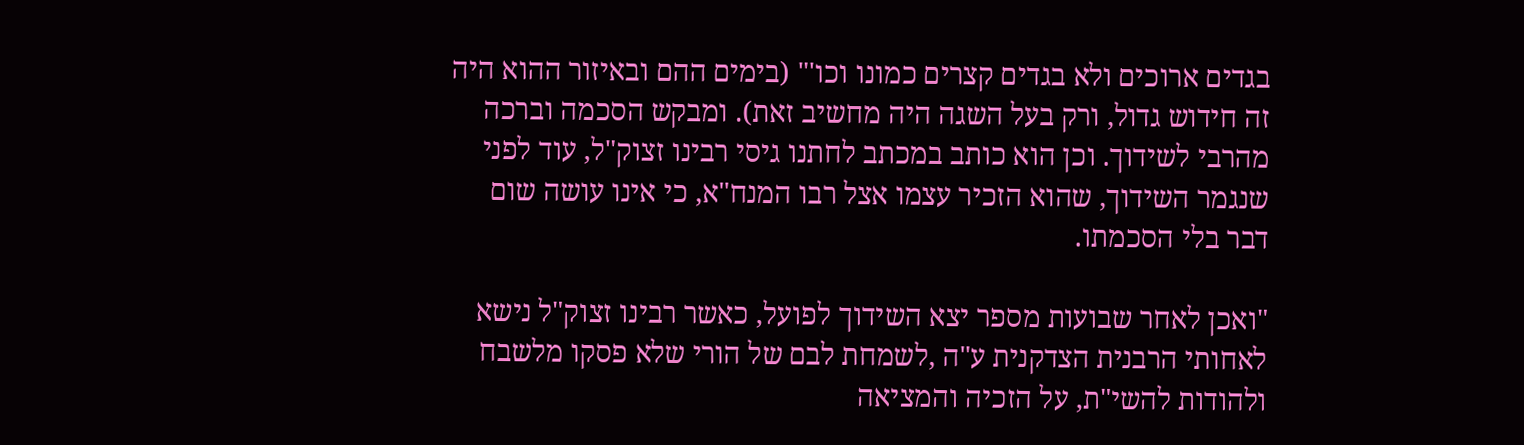בגדים ארוכים ולא בגדים קצרים כמונו וכו'" (בימים ההם ובאיזור ההוא היה זה חידוש גדול, ורק בעל השגה היה מחשיב זאת). ומבקש הסכמה וברכה מהרבי לשידוך. וכן הוא כותב במכתב לחתנו גיסי רבינו זצוק"ל, עוד לפני שנגמר השידוך, שהוא הזכיר עצמו אצל רבו המנח"א, כי אינו עושה שום דבר בלי הסכמתו.

"ואכן לאחר שבועות מספר יצא השידוך לפועל, כאשר רבינו זצוק"ל נישא לאחותי הרבנית הצדקנית ע"ה ,לשמחת לבם של הורי שלא פסקו מלשבח ולהודות להשי"ת, על הזכיה והמציאה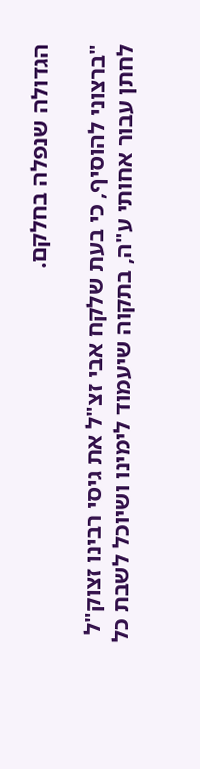הגדולה שנפלה בחלקם.

"ברצוני להוסיף, כי בעת שלקח אבי זצ"ל את גיסי רבינו זצוק"ל לחתן עבור אחותי ע"ה, בתקוה שיעמוד לימינו ושיוכל לשבת כל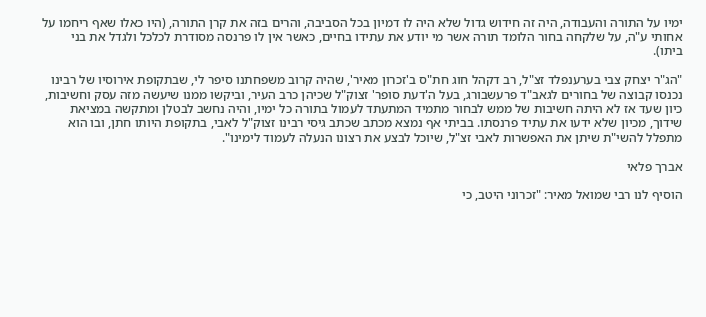ימיו על התורה והעבודה, היה זה חידוש גדול שלא היה לו דמיון בכל הסביבה, והרים בזה את קרן התורה, (היו כאלו שאף ריחמו על אחותי ע"ה, על שלקחה בחור הלומד תורה אשר מי יודע את עתידו בחיים, כאשר אין לו פרנסה מסודרת לכלכל ולגדל את בני ביתו).

"הג"ר יצחק צבי בערענפלד זצ"ל, רב דקהל חוג חת"ס ב'זכרון מאיר', שהיה קרוב משפחתנו סיפר לי, שבתקופת אירוסיו של רבינו נכנסו קבוצה של בחורים לגאב"ד פרעשבורג, בעל ה'דעת סופר' זצוק"ל שכיהן כרב העיר, וביקשו ממנו שיעשה מזה עסק וחשיבות, כיון שעד אז לא היתה חשיבות של ממש לבחור מתמיד המתעתד לעמול בתורה כל ימיו, והיה נחשב לבטלן ומתקשה במציאת שידוך, מכיון שלא ידעו את עתיד פרנסתו. בביתי אף נמצא מכתב שכתב גיסי רבינו זצוק"ל לאבי, בתקופת היותו חתן, ובו הוא מתפלל להשי"ת שיתן את האפשרות לאבי זצ"ל, שיוכל לבצע את רצונו הנעלה לעמוד לימינו".

אברך פלאי

הוסיף לנו רבי שמואל מאיר: "זכרוני היטב, כי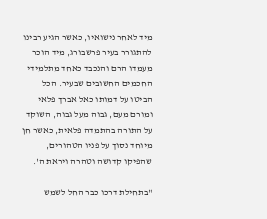מיד לאחר נישואיו, כאשר הגיע רבינו להתגורר בעיר פרשבורג, מיד הוכר מעמדו הרם והנכבד כאחד מתלמידי החכמים החשובים שבעיר. הכל הביטו על דמותו כאל אברך פלאי ומורם מעם, גבוה מעל גבוה, השוקד על התורה בהתמדה פלאית, כאשר חן מיוחד נסוך על פניו הטהורים, שהפיקו קדושה וטהרה ויראת ה'.

"בתחילת דרכו כבר החל לשמש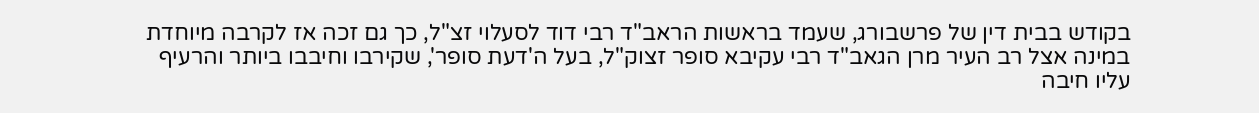בקודש בבית דין של פרשבורג, שעמד בראשות הראב"ד רבי דוד לסעלוי זצ"ל, כך גם זכה אז לקרבה מיוחדת במינה אצל רב העיר מרן הגאב"ד רבי עקיבא סופר זצוק"ל, בעל ה'דעת סופר', שקירבו וחיבבו ביותר והרעיף עליו חיבה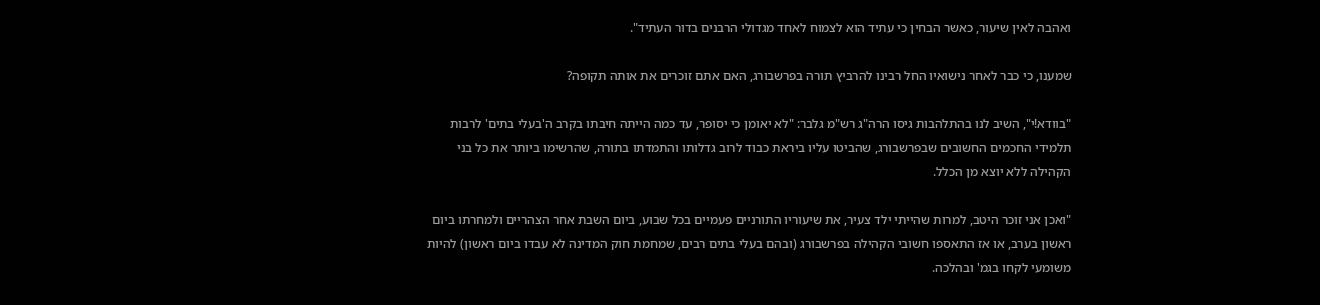ואהבה לאין שיעור, כאשר הבחין כי עתיד הוא לצמוח לאחד מגדולי הרבנים בדור העתיד".

שמענו, כי כבר לאחר נישואיו החל רבינו להרביץ תורה בפרשבורג, האם אתם זוכרים את אותה תקופה?

"בוודא!י", השיב לנו בהתלהבות גיסו הרה"ג רש"מ גלבר: "לא יאומן כי יסופר, עד כמה הייתה חיבתו בקרב ה'בעלי בתים' לרבות תלמידי החכמים החשובים שבפרשבורג, שהביטו עליו ביראת כבוד לרוב גדלותו והתמדתו בתורה, שהרשימו ביותר את כל בני הקהילה ללא יוצא מן הכלל.

"ואכן אני זוכר היטב, למרות שהייתי ילד צעיר, את שיעוריו התורניים פעמיים בכל שבוע, ביום השבת אחר הצהריים ולמחרתו ביום ראשון בערב, או אז התאספו חשובי הקהילה בפרשבורג (ובהם בעלי בתים רבים, שמחמת חוק המדינה לא עבדו ביום ראשון) להיות משומעי לקחו בגמ' ובהלכה.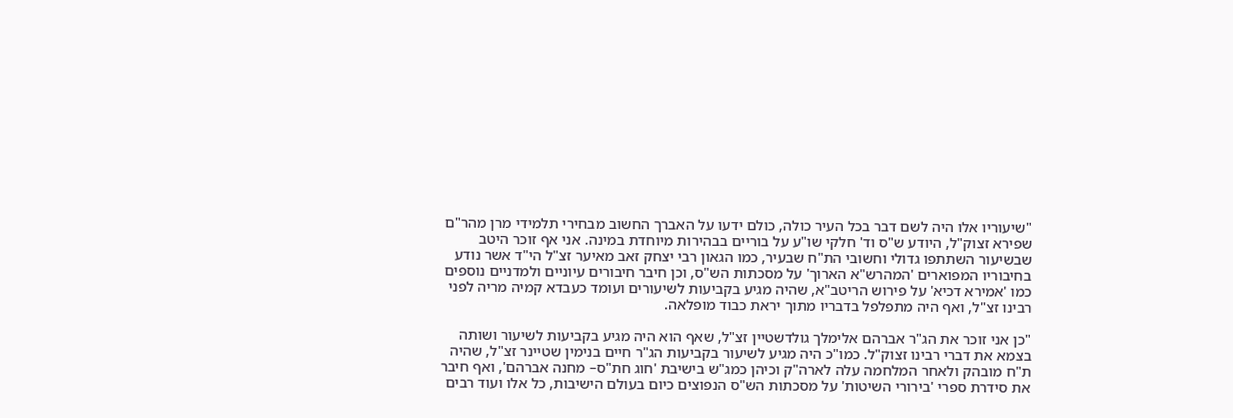"שיעוריו אלו היה לשם דבר בכל העיר כולה, כולם ידעו על האברך החשוב מבחירי תלמידי מרן מהר"ם שפירא זצוק"ל, היודע ש"ס וד' חלקי שו"ע על בוריים בבהירות מיוחדת במינה. אני אף זוכר היטב שבשיעור השתתפו גדולי וחשובי הת"ח שבעיר, כמו הגאון רבי יצחק זאב מאיער זצ"ל הי"ד אשר נודע בחיבוריו המפוארים 'המהרש"א הארוך' על מסכתות הש"ס, וכן חיבר חיבורים עיוניים ולמדניים נוספים כמו 'אמירא דכיא' על פירוש הריטב"א, שהיה מגיע בקביעות לשיעורים ועומד כעבדא קמיה מריה לפני רבינו זצ"ל, ואף היה מתפלפל בדבריו מתוך יראת כבוד מופלאה.

"כן אני זוכר את הג"ר אברהם אלימלך גולדשטיין זצ"ל, שאף הוא היה מגיע בקביעות לשיעור ושותה בצמא את דברי רבינו זצוק"ל. כמו"כ היה מגיע לשיעור בקביעות הג"ר חיים בנימין שטיינר זצ"ל, שהיה ת"ח מובהק ולאחר המלחמה עלה לארה"ק וכיהן כמג"ש בישיבת 'חוג חת"ס– מחנה אברהם', ואף חיבר את סידרת ספרי 'בירורי השיטות' על מסכתות הש"ס הנפוצים כיום בעולם הישיבות, כל אלו ועוד רבים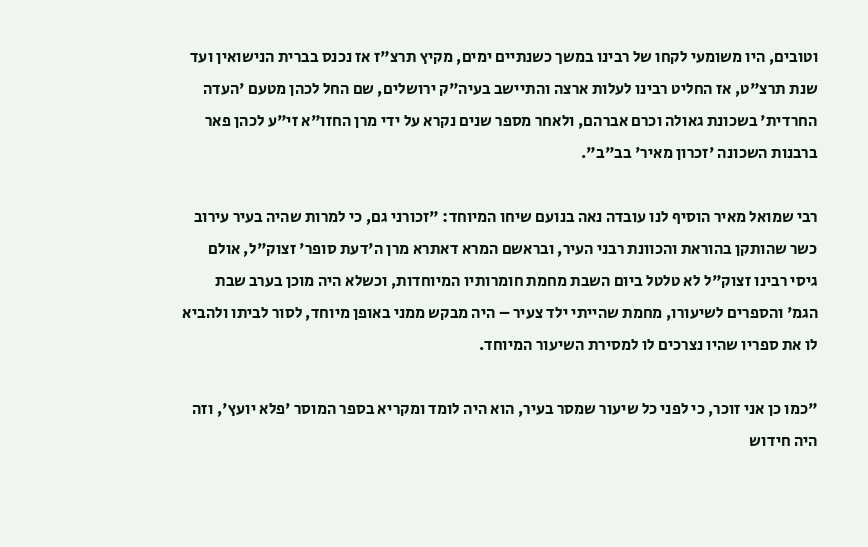וטובים, היו משומעי לקחו של רבינו במשך כשנתיים ימים, מקיץ תרצ"ז אז נכנס בברית הנישואין ועד שנת תרצ"ט, אז החליט רבינו לעלות ארצה והתיישב בעיה"ק ירושלים, שם החל לכהן מטעם 'העדה החרדית' בשכונת גאולה וכרם אברהם, ולאחר מספר שנים נקרא על ידי מרן החזו"א זי"ע לכהן פאר ברבנות השכונה 'זכרון מאיר' בב"ב".

רבי שמואל מאיר הוסיף לנו עובדה נאה בנועם שיחו המיוחד: "זכורני גם, כי למרות שהיה בעיר עירוב כשר שהותקן בהוראת והכוונת רבני העיר, ובראשם המרא דאתרא מרן ה'דעת סופר' זצוק"ל, אולם גיסי רבינו זצוק"ל לא טלטל ביום השבת מחמת חומרותיו המיוחדות, וכשלא היה מוכן בערב שבת הגמ' והספרים לשיעורו, מחמת שהייתי ילד צעיר – היה מבקש ממני באופן מיוחד, לסור לביתו ולהביא לו את ספריו שהיו נצרכים לו למסירת השיעור המיוחד.

"כמו כן אני זוכר, כי לפני כל שיעור שמסר בעיר, הוא היה לומד ומקריא בספר המוסר 'פלא יועץ', וזה היה חידוש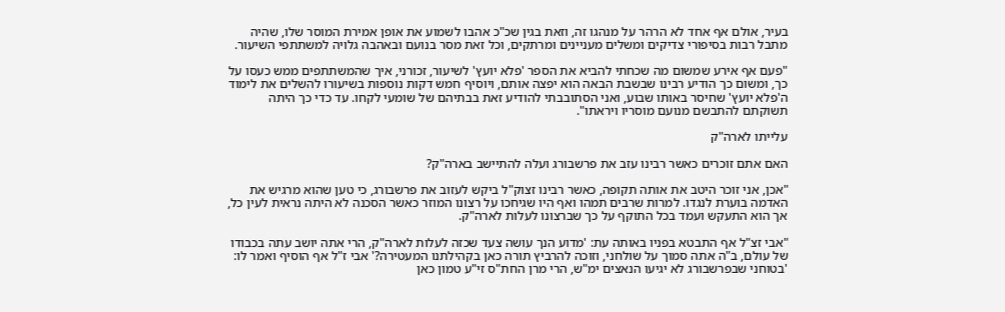בעיר, אולם אף אחד לא הרהר על מנהגו זה, וזאת בגין שכ"כ אהבו לשמוע את אופן אמירת המוסר שלו, שהיה מתבל רבות בסיפורי צדיקים ומשלים מעניינים ומרתקים, וכל זאת מסר בנועם ובאהבה גלויה למשתתפי השיעור.

"פעם אף אירע שמשום מה שכחתי להביא את הספר 'פלא יועץ' לשיעור, זכורני, איך שהמשתתפים ממש כעסו על כך, ומשום כך הודיע רבינו שבשבת הבאה הוא יפצה אותם, ויוסיף חמש דקות נוספות בשיעורו להשלים את לימוד ה'פלא יועץ' שחיסר באותו שבוע, ואני הסתובבתי להודיע זאת בבתיהם של שומעי לקחו. עד כדי כך היתה תשוקתם להתבשם מנועם מוסריו ויראתו".

עלייתו לארה"ק

האם אתם זוכרים כאשר רבינו עזב את פרשבורג ועלה להתיישב בארה"ק?

"אכן, אני זוכר היטב את אותה תקופה, כאשר רבינו זצוק"ל ביקש לעזוב את פרשבורג, כי טען שהוא מרגיש את האדמה בוערת לנגדו. למרות שרבים תמהו ואף היו שגיחכו על רצונו המוזר כאשר הסכנה לא היתה נראית לעין כל, אך הוא התעקש ועמד בכל התוקף על כך שברצונו לעלות לארה"ק.

"אבי זצ"ל אף התבטא בפניו באותה עת: 'מדוע הנך עושה צעד שכזה לעלות לארה"ק, הרי אתה יושב עתה בכבודו של עולם, ב"ה אתה סמוך על שולחני, וזוכה להרביץ תורה כאן בקהילתנו המעטירה?' אבי ז"ל אף הוסיף ואמר לו: 'בטוחני שבפרשבורג לא יגיעו הנאצים ימ"ש, הרי מרן החת"ס זי"ע טמון כאן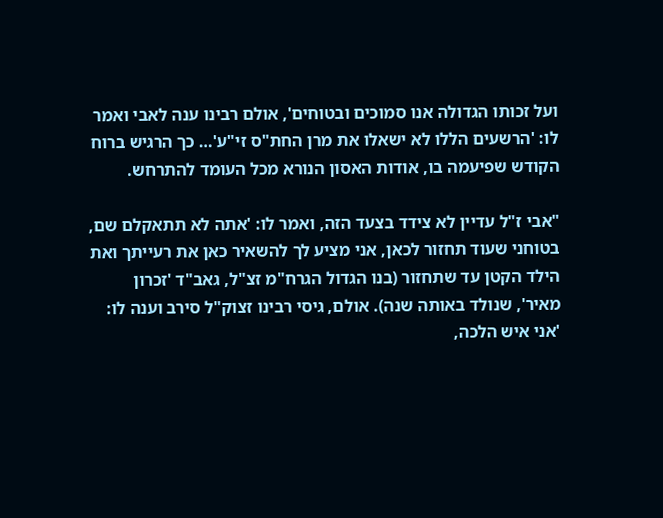ועל זכותו הגדולה אנו סמוכים ובטוחים', אולם רבינו ענה לאבי ואמר לו: 'הרשעים הללו לא ישאלו את מרן החת"ס זי"ע'… כך הרגיש ברוח הקודש שפיעמה בו, אודות האסון הנורא מכל העומד להתרחש.

"אבי ז"ל עדיין לא צידד בצעד הזה, ואמר לו: 'אתה לא תתאקלם שם, בטוחני שעוד תחזור לכאן, אני מציע לך להשאיר כאן את רעייתך ואת הילד הקטן עד שתחזור (בנו הגדול הגרח"מ זצ"ל, גאב"ד 'זכרון מאיר', שנולד באותה שנה). אולם, גיסי רבינו זצוק"ל סירב וענה לו: 'אני איש הלכה,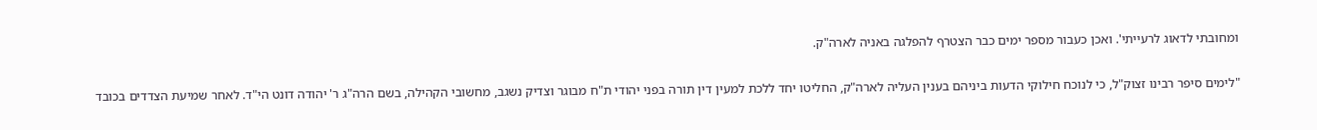ומחובתי לדאוג לרעייתי'. ואכן כעבור מספר ימים כבר הצטרף להפלגה באניה לארה"ק.

"לימים סיפר רבינו זצוק"ל, כי לנוכח חילוקי הדעות ביניהם בענין העליה לארה"ק, החליטו יחד ללכת למעין דין תורה בפני יהודי ת"ח מבוגר וצדיק נשגב, מחשובי הקהילה, בשם הרה"ג ר' יהודה דונט הי"ד. לאחר שמיעת הצדדים בכובד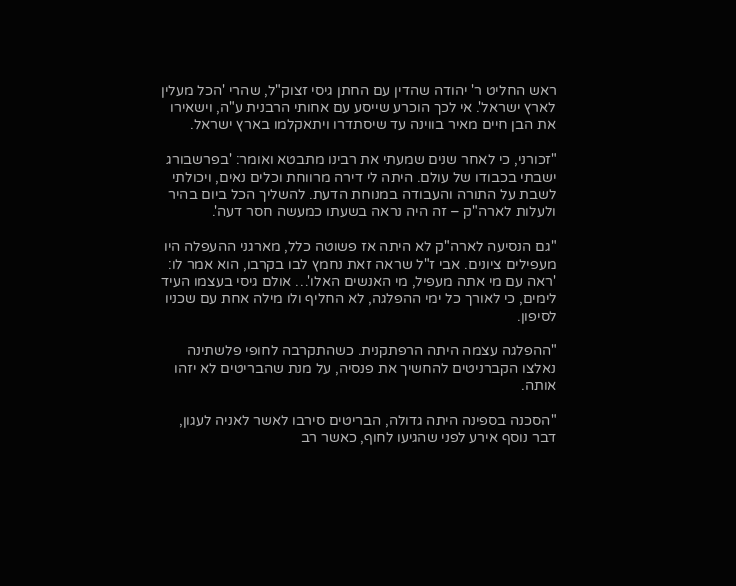ראש החליט ר' יהודה שהדין עם החתן גיסי זצוק"ל, שהרי 'הכל מעלין לארץ ישראל'. אי לכך הוכרע שייסע עם אחותי הרבנית ע"ה, וישאירו את הבן חיים מאיר בווינה עד שיסתדרו ויתאקלמו בארץ ישראל.

"זכורני, כי לאחר שנים שמעתי את רבינו מתבטא ואומר: 'בפרשבורג ישבתי בכבודו של עולם. היתה לי דירה מרווחת וכלים נאים, ויכולתי לשבת על התורה והעבודה במנוחת הדעת. להשליך הכל ביום בהיר ולעלות לארה"ק – זה היה נראה בשעתו כמעשה חסר דעה'.

"גם הנסיעה לארה"ק לא היתה אז פשוטה כלל, מארגני ההעפלה היו מעפילים ציונים. אבי ז"ל שראה זאת נחמץ לבו בקרבו, הוא אמר לו: 'ראה עם מי אתה מעפיל, מי האנשים האלו'… אולם גיסי בעצמו העיד לימים, כי לאורך כל ימי ההפלגה, לא החליף ולו מילה אחת עם שכניו לסיפון.

"ההפלגה עצמה היתה הרפתקנית. כשהתקרבה לחופי פלשתינה נאלצו הקברניטים להחשיך את פנסיה, על מנת שהבריטים לא יזהו אותה.

"הסכנה בספינה היתה גדולה, הבריטים סירבו לאשר לאניה לעגון, דבר נוסף אירע לפני שהגיעו לחוף, כאשר רב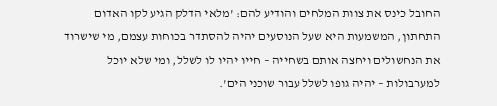החובל כינס את צוות המלחים והודיע להם: 'מלאי הדלק הגיע לקו האדום התחתון, המשמעות היא שעל הנוסעים יהיה להסתדר בכוחות עצמם, מי שישרוד את הנחשולים ויחצה אותם בשחייה – חייו יהיו לו לשלל, ומי שלא יוכל למערבולות – יהיה גופו לשלל עבור שוכני הים'.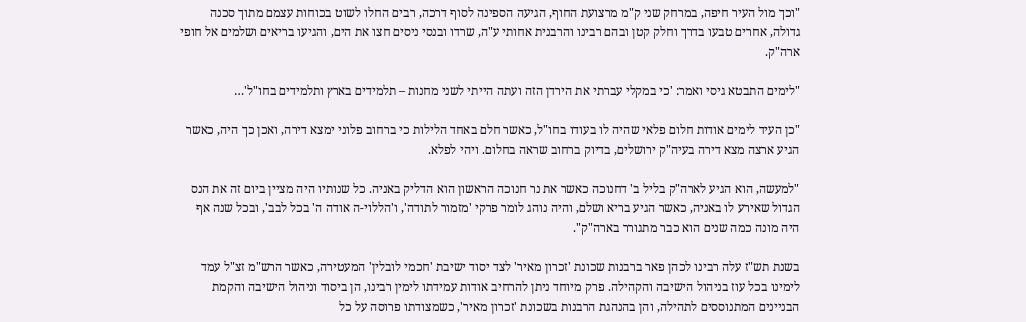"וכך מול העיר חיפה, במרחק שני ק"מ מרצועת החוף, הגיעה הספינה לסוף דרכה, רבים החלו לשוט בכוחות עצמם מתוך סכנה גדולה, אחרים טבעו בדרך וחלק קטן ובהם רבינו והרבנית אחותי ע"ה, שרדו ובנסי ניסים חצו את הים, והגיעו בריאים ושלמים אל חופי ארה"ק.

"לימים התבטא גיסי ואמר: 'כי במקלי עברתי את הירדן הזה ועתה הייתי לשני מחנות – תלמידים בארץ ותלמידים בחו"ל'…

"כן העיד לימים אודות חלום פלאי שהיה לו בעודו בחו"ל, כאשר חלם באחד הלילות כי ברחוב פלוני ימצא דירה, ואכן כך היה, כאשר הגיע ארצה מצא דירה בעיה"ק ירושלים, בדיוק ברחוב שראה בחלום. ויהי לפלא.

"למעשה, הוא הגיע לארה"ק בליל ב' דחנוכה כאשר את נר חנוכה הראשון הוא הדליק באניה. כל שנותיו היה מציין ביום זה את הנס הגדול שאירע לו באניה, כאשר הגיע בריא ושלם, והיה נוהג לומר פרקי 'מזמור לתודה', ו'הללוי-ה אודה ה' בכל לבב', ובכל שנה אף היה מונה כמה שנים הוא כבר מתגורר בארה"ק".

בשנת תש"ז עלה רבינו לכהן פאר ברבנות שכונת 'זכרון מאיר' לצד יסוד ישיבת 'חכמי לובלין' המעטירה, כאשר הרש"מ זצ"ל עמד לימינו בכל עוז בניהול הישיבה והקהילה. פרק מיוחד ניתן להרחיב אודות עמידתו לימין רבינו, הן ביסוד וניהול הישיבה והקמת הבניינים המתנוססים לתהילה, והן בהנהגת הרבנות בשכונת 'זכרון מאיר', כשמצודתו פרוסה על כל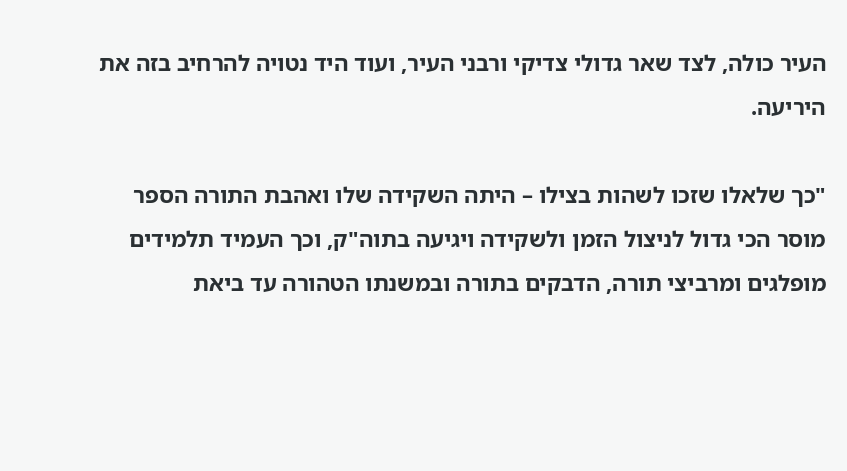העיר כולה, לצד שאר גדולי צדיקי ורבני העיר, ועוד היד נטויה להרחיב בזה את היריעה.

"כך שלאלו שזכו לשהות בצילו – היתה השקידה שלו ואהבת התורה הספר מוסר הכי גדול לניצול הזמן ולשקידה ויגיעה בתוה"ק, וכך העמיד תלמידים מופלגים ומרביצי תורה, הדבקים בתורה ובמשנתו הטהורה עד ביאת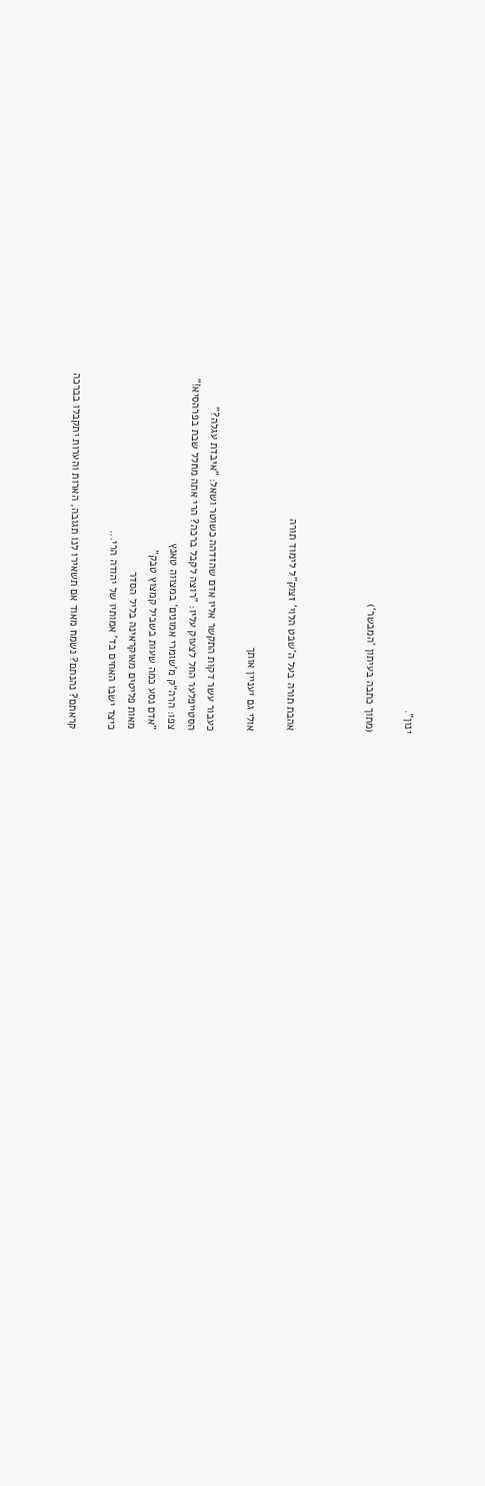ינון".

(מתוך כתבה בעיתון 'המבשר')



אהבת תורה בעל ה'שבט הלוי' זצוק"ל לימוד תורה

אולי גם יעניין אותך

כעבור עשר דקות התקשר אליו אדם שהזדהה כשוטר ושאל: "איבדת עגלה?"
הסטייפלער החל לצעוק עליו: "רוצה לקבל ברכה? הרי אתה מחלל שבת בפרהסיא!"
צפו: הרה"ק מ'שומרי אמונים' במצווה טאנץ
"אדם נסע כמה שעות בשביל קמצוץ טבק"
מאות פליטים מאוקראינה בליל הסדר
כיצד ישבו האחים בד' אמותיו של יהודה הרי...

קראתם? נהנתם? נשמח מאוד אם תשאירו לנו תגובה, הארות והערות יתקבלו בברכה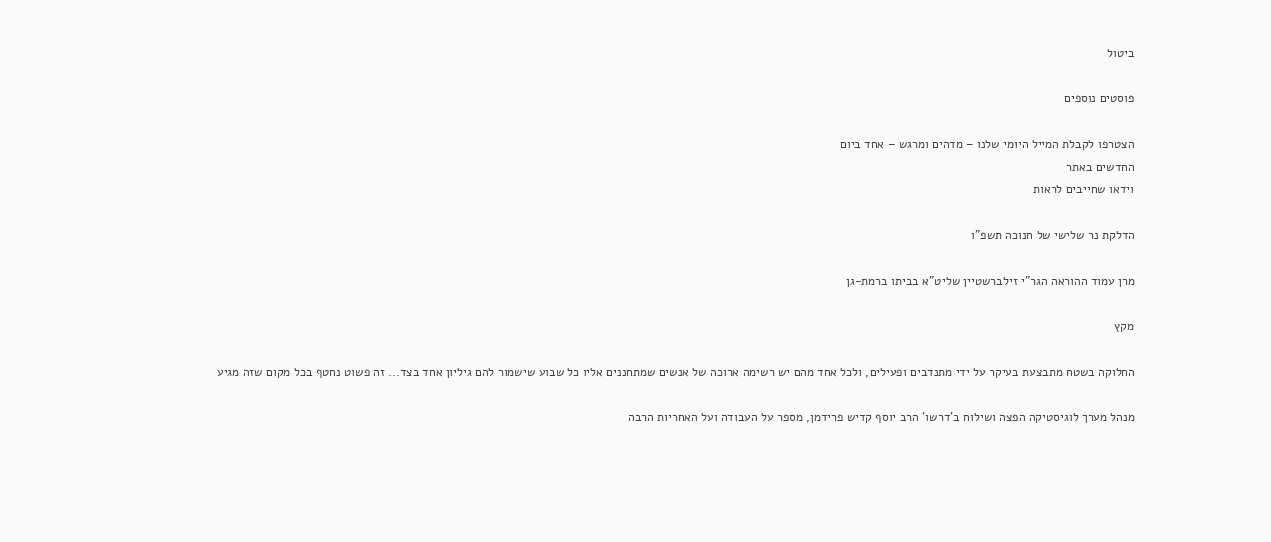ביטול

פוסטים נוספים

הצטרפו לקבלת המייל היומי שלנו – מדהים ומרגש – אחד ביום
החדשים באתר
וידאו שחייבים לראות

הדלקת נר שלישי של חנוכה תשפ"ו

מרן עמוד ההוראה הגר"י זילברשטיין שליט"א בביתו ברמת-גן

מקץ

החלוקה בשטח מתבצעת בעיקר על ידי מתנדבים ופעילים, ולכל אחד מהם יש רשימה ארוכה של אנשים שמתחננים אליו כל שבוע שישמור להם גיליון אחד בצד... זה פשוט נחטף בכל מקום שזה מגיע

מנהל מערך לוגיסטיקה הפצה ושילוח ב'דרשו' הרב יוסף קדיש פרידמן, מספר על העבודה ועל האחריות הרבה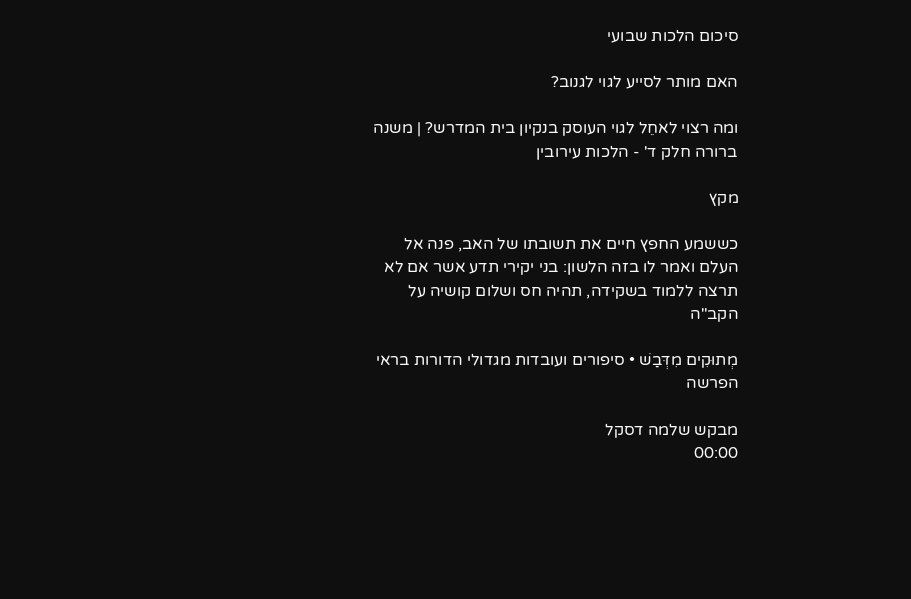סיכום הלכות שבועי

האם מותר לסייע לגוי לגנוב?

ומה רצוי לאחֵל לגוי העוסק בנקיון בית המדרש? | משנה ברורה חלק ד' - הלכות עירובין

מקץ

כששמע החפץ חיים את תשובתו של האב, פנה אל העלם ואמר לו בזה הלשון: בני יקירי תדע אשר אם לא תרצה ללמוד בשקידה, תהיה חס ושלום קושיה על הקב"ה

מְתוּקִים מִדְּבַשׁ • סיפורים ועובדות מגדולי הדורות בראי הפרשה

מבקש שלמה דסקל
00:00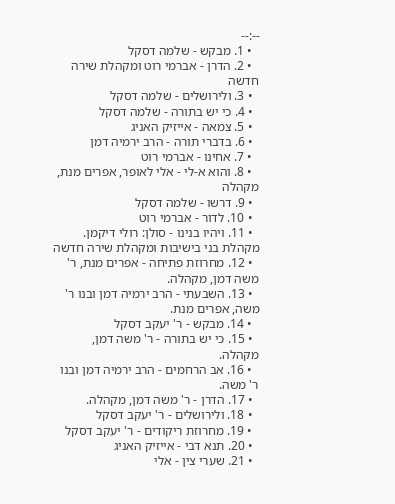--:--
  • 1. מבקש - שלמה דסקל
  • 2. הדרן - אברמי רוט ומקהלת שירה חדשה
  • 3. ולירושלים - שלמה דסקל
  • 4. כי יש בתורה - שלמה דסקל
  • 5. צמאה - אייזיק האניג
  • 6. בדברי תורה - הרב ירמיה דמן
  • 7. אחינו - אברמי רוט
  • 8. והוא א-לי - אלי לאופר, אפרים מנת, מקהלה
  • 9. דרשו - שלמה דסקל
  • 10. לדור - אברמי רוט
  • 11. ויהיו בנינו - סולן: רולי דיקמן. מקהלת בני בישיבות ומקהלת שירה חדשה
  • 12. מחרוזת פתיחה - אפרים מנת, ר' משה דמן, מקהלה.
  • 13. השבעתי - הרב ירמיה דמן ובנו ר' משה, אפרים מנת.
  • 14. מבקש - ר' יעקב דסקל
  • 15. כי יש בתורה - ר' משה דמן, מקהלה.
  • 16. אב הרחמים - הרב ירמיה דמן ובנו ר' משה.
  • 17. הדרן - ר' משה דמן, מקהלה.
  • 18. ולירושלים - ר' יעקב דסקל
  • 19. מחרוזת ריקודים - ר' יעקב דסקל
  • 20. תנא דבי - אייזיק האניג
  • 21. שערי צין - אלי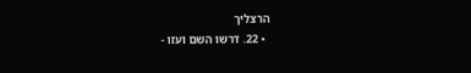הרצליך
  • 22. דרשו השם ועזו -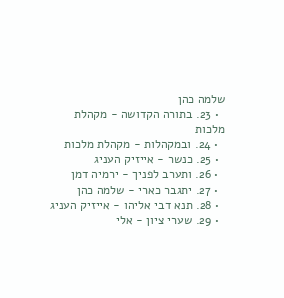שלמה כהן
  • 23. בתורה הקדושה - מקהלת מלכות
  • 24. ובמקהלות - מקהלת מלכות
  • 25. כנשר - אייזיק העניג
  • 26. ותערב לפניך - ירמיה דמן
  • 27. יתגבר כארי - שלמה כהן
  • 28. תנא דבי אליהו - אייזיק העניג
  • 29. שערי ציון - אלי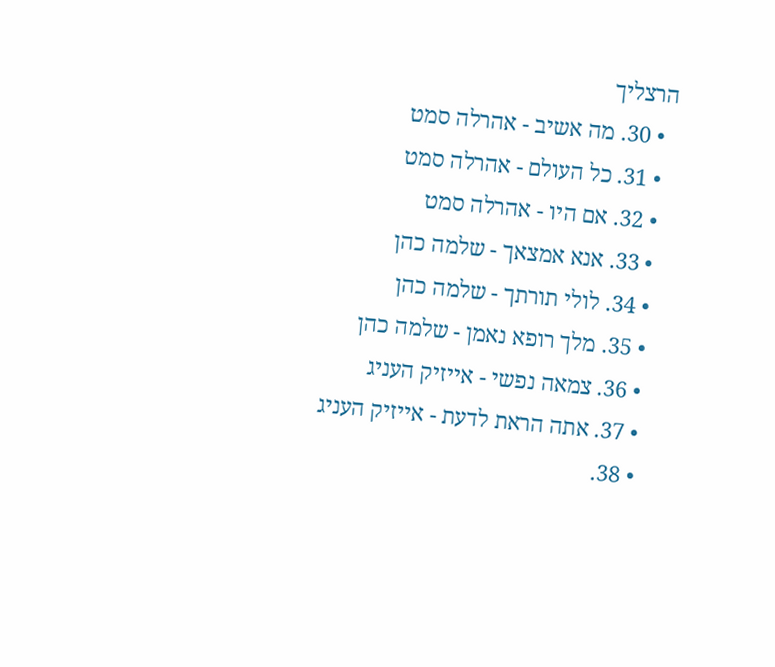הרצליך
  • 30. מה אשיב - אהרלה סמט
  • 31. כל העולם - אהרלה סמט
  • 32. אם היו - אהרלה סמט
  • 33. אנא אמצאך - שלמה כהן
  • 34. לולי תורתך - שלמה כהן
  • 35. מלך רופא נאמן - שלמה כהן
  • 36. צמאה נפשי - אייזיק העניג
  • 37. אתה הראת לדעת - אייזיק העניג
  • 38.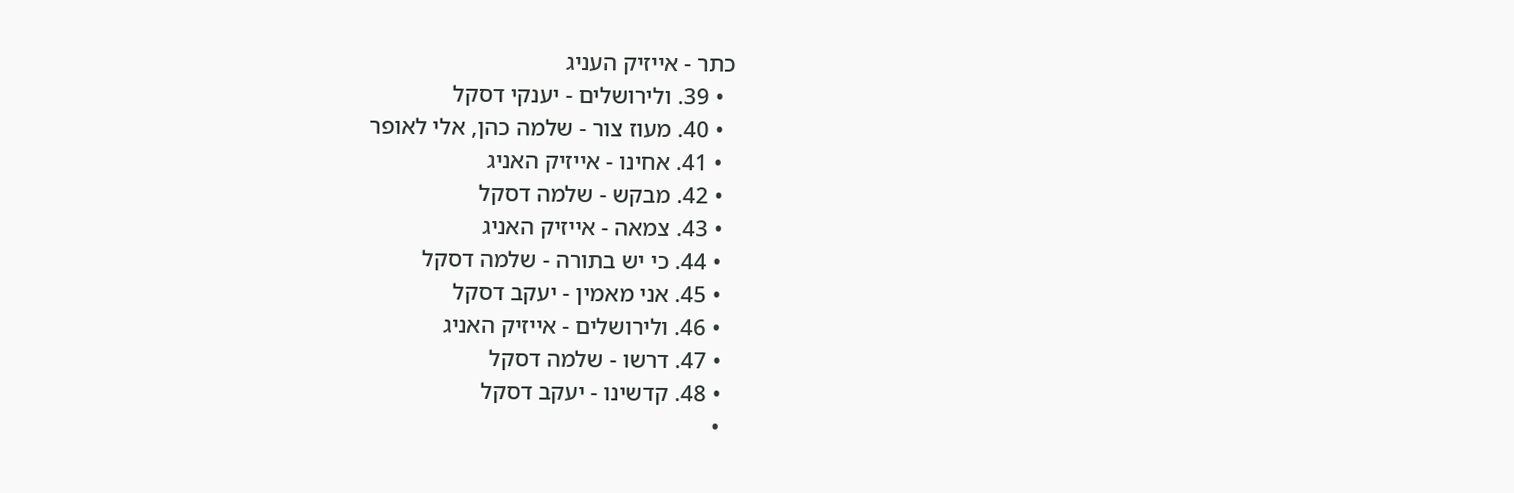כתר - אייזיק העניג
  • 39. ולירושלים - יענקי דסקל
  • 40. מעוז צור - שלמה כהן, אלי לאופר
  • 41. אחינו - אייזיק האניג
  • 42. מבקש - שלמה דסקל
  • 43. צמאה - אייזיק האניג
  • 44. כי יש בתורה - שלמה דסקל
  • 45. אני מאמין - יעקב דסקל
  • 46. ולירושלים - אייזיק האניג
  • 47. דרשו - שלמה דסקל
  • 48. קדשינו - יעקב דסקל
  •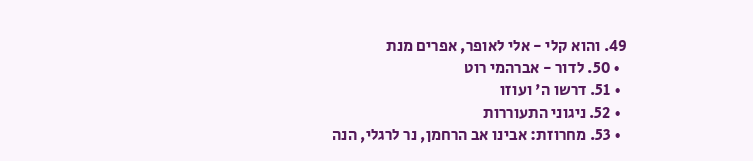49. והוא קלי - אלי לאופר, אפרים מנת
  • 50. לדור - אברהמי רוט
  • 51. דרשו ה' ועוזו
  • 52. ניגוני התעוררות
  • 53. מחרוזת: אבינו אב הרחמן, נר לרגלי, הנה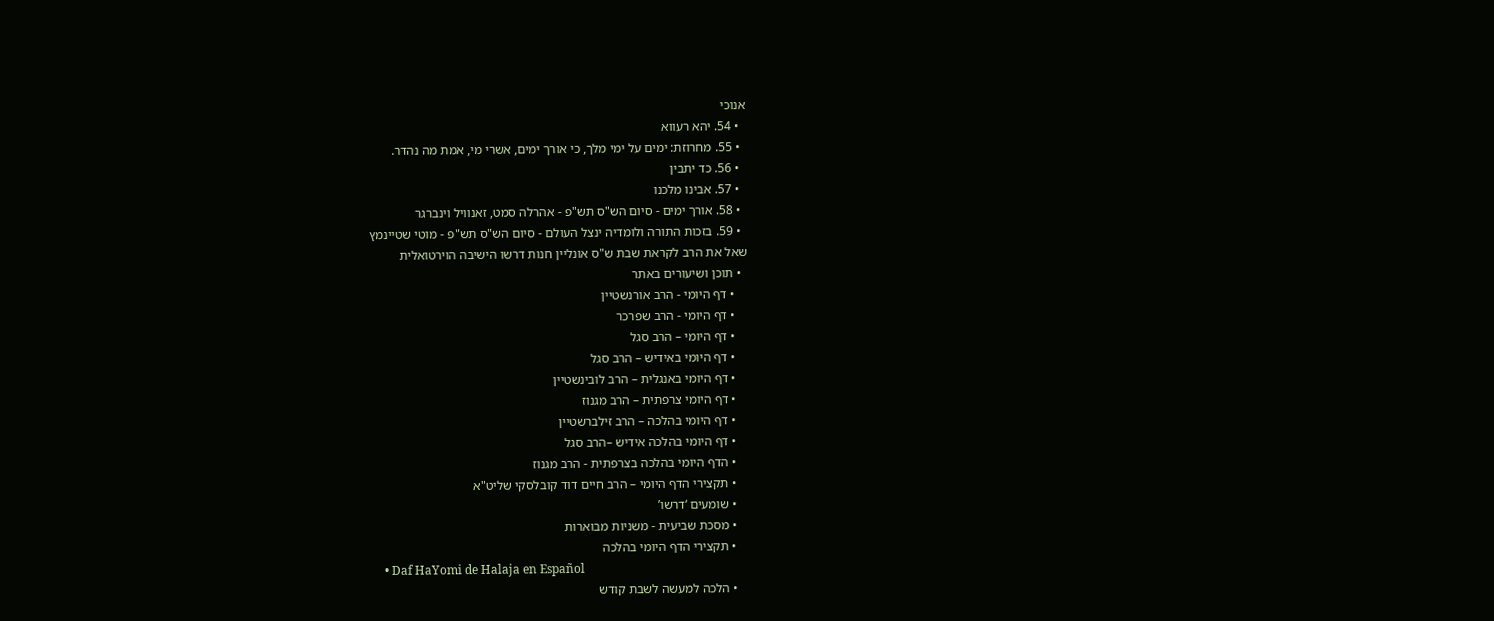אנוכי
  • 54. יהא רעווא
  • 55. מחרוזת: ימים על ימי מלך, כי אורך ימים, אשרי מי, אמת מה נהדר.
  • 56. כד יתבין
  • 57. אבינו מלכנו
  • 58. אורך ימים - סיום הש"ס תש"פ - אהרלה סמט, זאנוויל וינברגר
  • 59. בזכות התורה ולומדיה ינצל העולם - סיום הש"ס תש"פ - מוטי שטיינמץ
שאל את הרב לקראת שבת ש"ס אונליין חנות דרשו הישיבה הוירטואלית
  • תוכן ושיעורים באתר
    • דף היומי - הרב אורנשטיין
    • דף היומי - הרב שפרכר
    • דף היומי – הרב סגל
    • דף היומי באידיש – הרב סגל
    • דף היומי באנגלית – הרב לובינשטיין
    • דף היומי צרפתית – הרב מגנוז
    • דף היומי בהלכה – הרב זילברשטיין
    • דף היומי בהלכה אידיש –הרב סגל
    • הדף היומי בהלכה בצרפתית - הרב מגנוז
    • תקצירי הדף היומי – הרב חיים דוד קובלסקי שליט"א
    • שומעים ‘דרשו’
    • מסכת שביעית - משניות מבוארות
    • תקצירי הדף היומי בהלכה
    • Daf HaYomi de Halaja en Español
    • הלכה למעשה לשבת קודש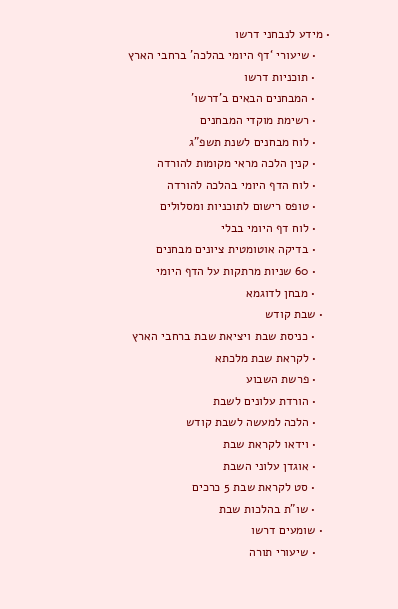• מידע לנבחני דרשו
    • שיעורי ‘דף היומי בהלכה’ ברחבי הארץ
    • תוכניות דרשו
    • המבחנים הבאים ב’דרשו’
    • רשימת מוקדי המבחנים
    • לוח מבחנים לשנת תשפ”ג
    • קנין הלכה מראי מקומות להורדה
    • לוח הדף היומי בהלכה להורדה
    • טופס רישום לתוכניות ומסלולים
    • לוח דף היומי בבלי
    • בדיקה אוטומטית ציונים מבחנים
    • 60 שניות מרתקות על הדף היומי
    • מבחן לדוגמא
  • שבת קודש
    • כניסת שבת ויציאת שבת ברחבי הארץ
    • לקראת שבת מלכתא
    • פרשת השבוע
    • הורדת עלונים לשבת
    • הלכה למעשה לשבת קודש
    • וידאו לקראת שבת
    • אוגדן עלוני השבת
    • סט לקראת שבת 5 כרכים
    • שו"ת בהלכות שבת
  • שומעים דרשו
    • שיעורי תורה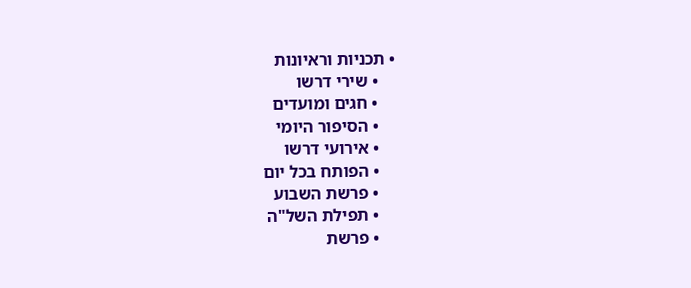• תכניות וראיונות
    • שירי דרשו
    • חגים ומועדים
    • הסיפור היומי
    • אירועי דרשו
    • הפותח בכל יום
    • פרשת השבוע
    • תפילת השל"ה
    • פרשת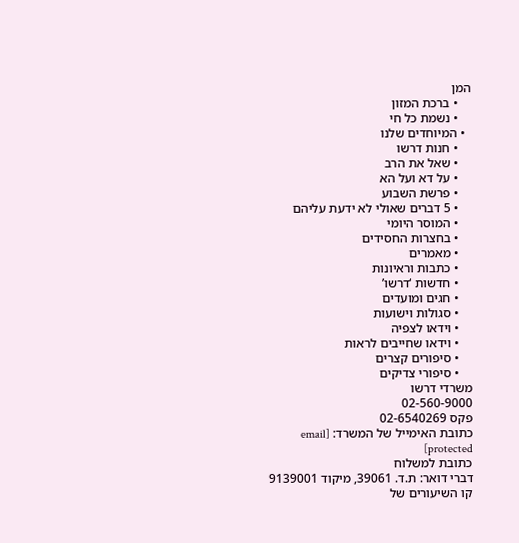המן
    • ברכת המזון
    • נשמת כל חי
  • המיוחדים שלנו
    • חנות דרשו
    • שאל את הרב
    • על דא ועל הא
    • פרשת השבוע
    • 5 דברים שאולי לא ידעת עליהם
    • המוסר היומי
    • בחצרות החסידים
    • מאמרים
    • כתבות וראיונות
    • חדשות ‘דרשו’
    • חגים ומועדים
    • סגולות וישועות
    • וידאו לצפיה
    • וידאו שחייבים לראות
    • סיפורים קצרים
    • סיפורי צדיקים
משרדי דרשו
02-560-9000
פקס 02-6540269
כתובת האימייל של המשרד: [email protected]
כתובת למשלוח
דברי דואר: ת.ד. 39061, מיקוד 9139001
קו השיעורים של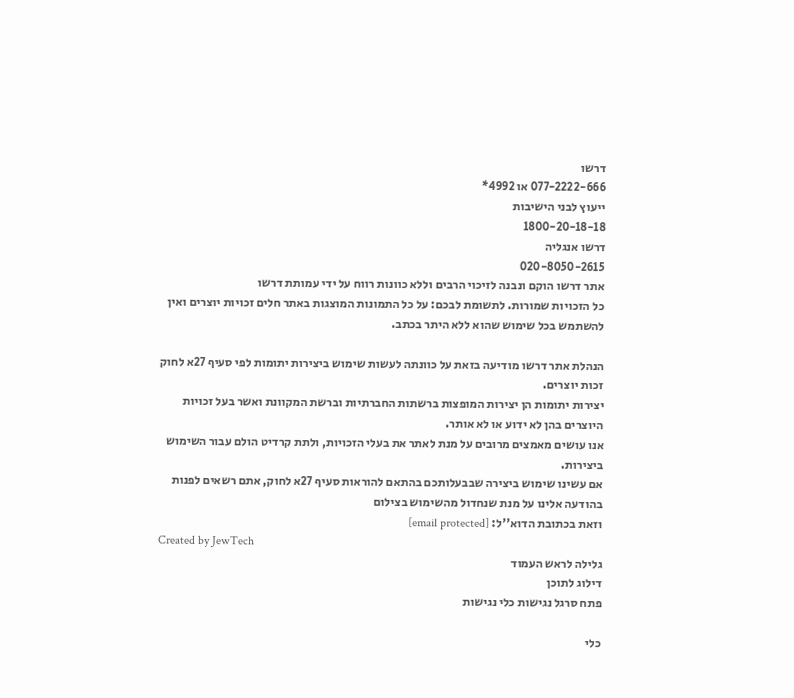דרשו
077-2222-666 או 4992*
ייעוץ לבני הישיבות
1800-20-18-18
דרשו אנגליה
020-8050-2615
אתר דרשו הוקם ונבנה לזיכוי הרבים וללא כוונות רווח על ידי עמותת דרשו
כל הזכויות שמורות. לתשומת לבכם: על כל התמונות המוצגות באתר חלים זכויות יוצרים ואין להשתמש בכל שימוש שהוא ללא היתר בכתב.

הנהלת אתר דרשו מודיעה בזאת על כוונתה לעשות שימוש ביצירות יתומות לפי סעיף 27א לחוק זכות יוצרים.
יצירות יתומות הן יצירות המופצות ברשתות החברתיות וברשת המקוונת ואשר בעל זכויות היוצרים בהן לא ידוע או לא אותר.
אנו עושים מאמצים מרובים על מנת לאתר את בעלי הזכויות, ולתת קרדיט הולם עבור השימוש ביצירות.
אם עשינו שימוש ביצירה שבבעלותכם בהתאם להוראות סעיף 27א לחוק, אתם רשאים לפנות בהודעה אלינו על מנת שנחדול מהשימוש בצילום
וזאת בכתובת הדוא''ל: [email protected]
Created by JewTech
גלילה לראש העמוד
דילוג לתוכן
פתח סרגל נגישות כלי נגישות

כלי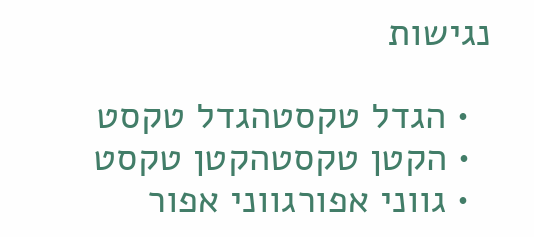נגישות

  • הגדל טקסטהגדל טקסט
  • הקטן טקסטהקטן טקסט
  • גווני אפורגווני אפור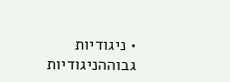• ניגודיות גבוההניגודיות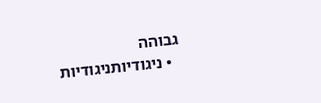גבוהה
  • ניגודיותניגודיות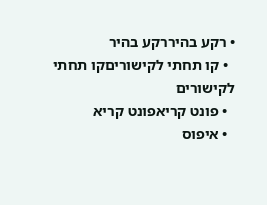• רקע בהיררקע בהיר
  • קו תחתי לקישוריםקו תחתי לקישורים
  • פונט קריאפונט קריא
  • איפוס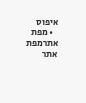איפוס
  • מפת אתרמפת אתר